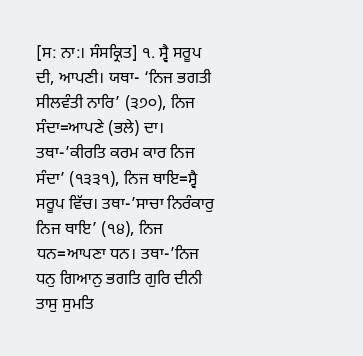[ਸ: ਨਾ:। ਸੰਸਕ੍ਰਿਤ] ੧. ਸ੍ਵੈ ਸਰੂਪ ਦੀ, ਆਪਣੀ। ਯਥਾ- ‘ਨਿਜ ਭਗਤੀ ਸੀਲਵੰਤੀ ਨਾਰਿ’ (੩੭੦), ਨਿਜ ਸੰਦਾ=ਆਪਣੇ (ਭਲੇ) ਦਾ। ਤਥਾ-’ਕੀਰਤਿ ਕਰਮ ਕਾਰ ਨਿਜ ਸੰਦਾ’ (੧੩੩੧), ਨਿਜ ਥਾਇ=ਸ੍ਵੈ ਸਰੂਪ ਵਿੱਚ। ਤਥਾ-’ਸਾਚਾ ਨਿਰੰਕਾਰੁ ਨਿਜ ਥਾਇ’ (੧੪), ਨਿਜ ਧਨ=ਆਪਣਾ ਧਨ। ਤਥਾ-’ਨਿਜ ਧਨੁ ਗਿਆਨੁ ਭਗਤਿ ਗੁਰਿ ਦੀਨੀ ਤਾਸੁ ਸੁਮਤਿ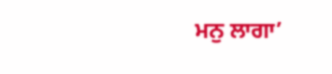ਮਨੁ ਲਾਗਾ’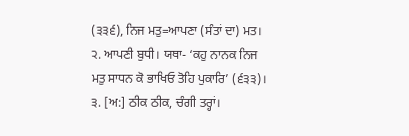(੩੩੬), ਨਿਜ ਮਤੁ=ਆਪਣਾ (ਸੰਤਾਂ ਦਾ) ਮਤ। ੨. ਆਪਣੀ ਬੁਧੀ। ਯਥਾ- ‘ਕਹੁ ਨਾਨਕ ਨਿਜ ਮਤੁ ਸਾਧਨ ਕੋ ਭਾਖਿਓ ਤੋਹਿ ਪੁਕਾਰਿ’ (੬੩੩)। ੩. [ਅ:] ਠੀਕ ਠੀਕ, ਚੰਗੀ ਤਰ੍ਹਾਂ।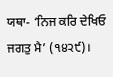ਯਥਾ- ‘ਨਿਜ ਕਰਿ ਦੇਖਿਓ ਜਗਤੁ ਮੈ’ (੧੪੨੯)।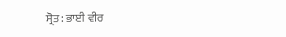ਸ੍ਰੋਤ: ਭਾਈ ਵੀਰ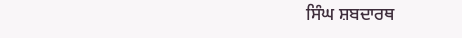ਸਿੰਘ ਸ਼ਬਦਾਰਥ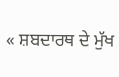« ਸ਼ਬਦਾਰਥ ਦੇ ਮੁੱਖ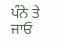ਪੰਨੇ ਤੇ ਜਾਓ